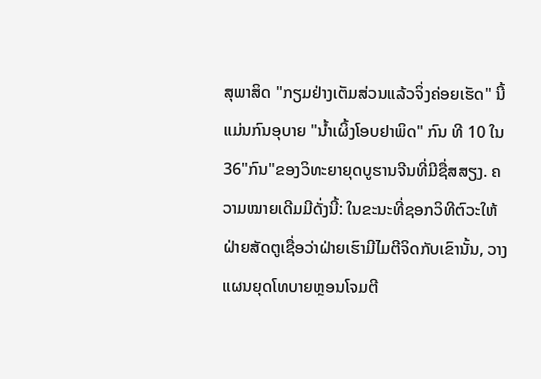ສຸພາສິດ "ກຽມຢ່າງເຕັມສ່ວນແລ້ວຈິ່ງຄ່ອຍເຮັດ" ນີ້ແມ່ນກົນອຸບາຍ "ນ້ຳເຜິ້ງໂອບຢາພິດ" ກົນ ທີ 10 ໃນ 36"ກົນ"ຂອງວິທະຍາຍຸດບູຮານຈີນທີ່ມີຊື່ສສຽງ. ຄວາມໝາຍເດີມມີດັ່ງນີ້: ໃນຂະນະທີ່ຊອກວິທີຕົວະໃຫ້ຝ່າຍສັດຕູເຊື່ອວ່າຝ່າຍເຮົາມີໄມຕີຈິດກັບເຂົານັ້ນ, ວາງແຜນຍຸດໂທບາຍຫຼອນໂຈມຕີ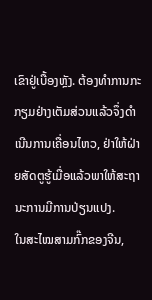ເຂົາຢູ່ເບື້ອງຫຼັງ. ຕ້ອງທຳການກະກຽມຢ່າງເຕັມສ່ວນແລ້ວຈຶ່ງດຳເນີນການເຄື່ອນໄຫວ, ຢ່າໃຫ້ຝ່າຍສັດຕູຮູ້ເມື່ອແລ້ວພາໃຫ້ສະຖານະການມີການປ່ຽນແປງ.
ໃນສະໄໝສາມກົ໊ກຂອງຈີນ,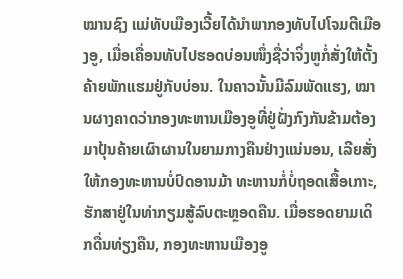ໝານຊົງ ແມ່ທັບເມືອງເວີ້ຍໄດ້ນຳພາກອງທັບໄປໂຈມຕີເມືອງອູ, ເມື່ອເຄື່ອນທັບໄປຮອດບ່ອນໜຶ່ງຊື່ວ່າຈິ່ງຫູກໍ່ສັ່ງໃຫ້ຕັ້ງຄ້າຍພັກແຮມຢູ່ກັບບ່ອນ. ໃນຄາວນັ້ນມີລົມພັດແຮງ, ໝານຜາງຄາດວ່າກອງທະຫານເມືອງອູທີ່ຢູ່ຝັ່ງກົງກັນຂ້າມຕ້ອງມາປຸ້ນຄ້າຍເຜົາຜານໃນຍາມກາງຄືນຢ່າງແນ່ນອນ, ເລີຍສັ່ງໃຫ້ກອງທະຫານບໍ່ປົດອານມ້າ ທະຫານກໍ່ບໍ່ຖອດເສື້ອເກາະ, ຮັກສາຢູ່ໃນທ່າກຽມສູ້ລົບຕະຫຼອດຄືນ. ເມື່ອຮອດຍາມເດິກດື່ນທ່ຽງຄືນ, ກອງທະຫານເມືອງອູ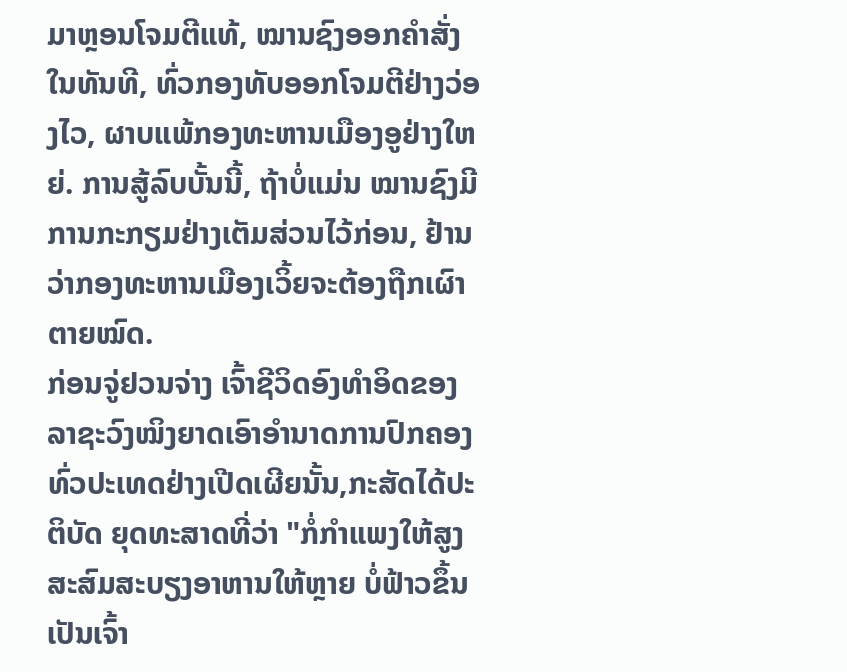ມາຫຼອນໂຈມຕີແທ້, ໝານຊົງອອກຄຳສັ່ງໃນທັນທີ, ທົ່ວກອງທັບອອກໂຈມຕີຢ່າງວ່ອງໄວ, ຜາບແພ້ກອງທະຫານເມືອງອູຢ່າງໃຫຍ່. ການສູ້ລົບບັ້ນນີ້, ຖ້າບໍ່ແມ່ນ ໝານຊົງມີການກະກຽມຢ່າງເຕັມສ່ວນໄວ້ກ່ອນ, ຢ້ານວ່າກອງທະຫານເມືອງເວິ້ຍຈະຕ້ອງຖືກເຜົາຕາຍໝົດ.
ກ່ອນຈູ່ຢວນຈ່າງ ເຈົ້າຊີວິດອົງທຳອິດຂອງລາຊະວົງໝິງຍາດເອົາອຳນາດການປົກຄອງທົ່ວປະເທດຢ່າງເປີດເຜີຍນັ້ນ,ກະສັດໄດ້ປະຕິບັດ ຍຸດທະສາດທີ່ວ່າ "ກໍ່ກຳແພງໃຫ້ສູງ ສະສົມສະບຽງອາຫານໃຫ້ຫຼາຍ ບໍ່ຟ້າວຂຶ້ນເປັນເຈົ້າ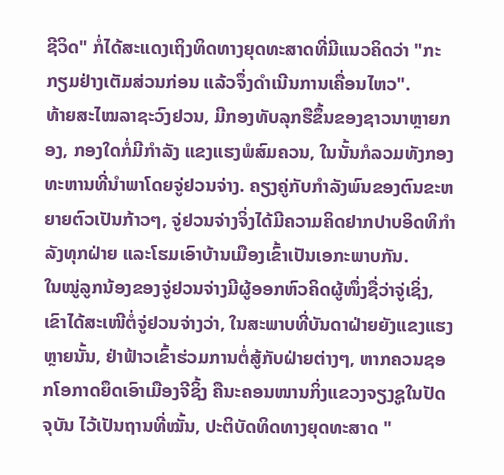ຊີວິດ" ກໍ່ໄດ້ສະແດງເຖິງທິດທາງຍຸດທະສາດທີ່ມີແນວຄິດວ່າ "ກະກຽມຢ່າງເຕັມສ່ວນກ່ອນ ແລ້ວຈຶ່ງດຳເນີນການເຄື່ອນໄຫວ".
ທ້າຍສະໄໝລາຊະວົງຢວນ, ມີກອງທັບລຸກຮືຂຶ້ນຂອງຊາວນາຫຼາຍກອງ, ກອງໃດກໍ່ມີກຳລັງ ແຂງແຮງພໍສົມຄວນ, ໃນນັ້ນກໍລວມທັງກອງທະຫານທີ່ນຳພາໂດຍຈູ່ຢວນຈ່າງ. ຄຽງຄູ່ກັບກຳລັງພົນຂອງຕົນຂະຫຍາຍຕົວເປັນກ້າວໆ, ຈູ່ຢວນຈ່າງຈິ່ງໄດ້ມີຄວາມຄິດຢາກປາບອິດທິກຳລັງທຸກຝ່າຍ ແລະໂຮມເອົາບ້ານເມືອງເຂົ້າເປັນເອກະພາບກັນ.
ໃນໝູ່ລູກນ້ອງຂອງຈູ່ຢວນຈ່າງມີຜູ້ອອກຫົວຄິດຜູ້ໜຶ່ງຊື່ວ່າຈູ່ເຊິ່ງ, ເຂົາໄດ້ສະເໜີຕໍ່ຈູ່ຢວນຈ່າງວ່າ, ໃນສະພາບທີ່ບັນດາຝ່າຍຍັງແຂງແຮງຫຼາຍນັ້ນ, ຢ່າຟ້າວເຂົ້າຮ່ວມການຕໍ່ສູ້ກັບຝ່າຍຕ່າງໆ, ຫາກຄວນຊອກໂອກາດຍຶດເອົາເມືອງຈີຊິ້ງ ຄືນະຄອນໜານກິ່ງແຂວງຈຽງຊູໃນປັດຈຸບັນ ໄວ້ເປັນຖານທີ່ໝັ້ນ, ປະຕິບັດທິດທາງຍຸດທະສາດ "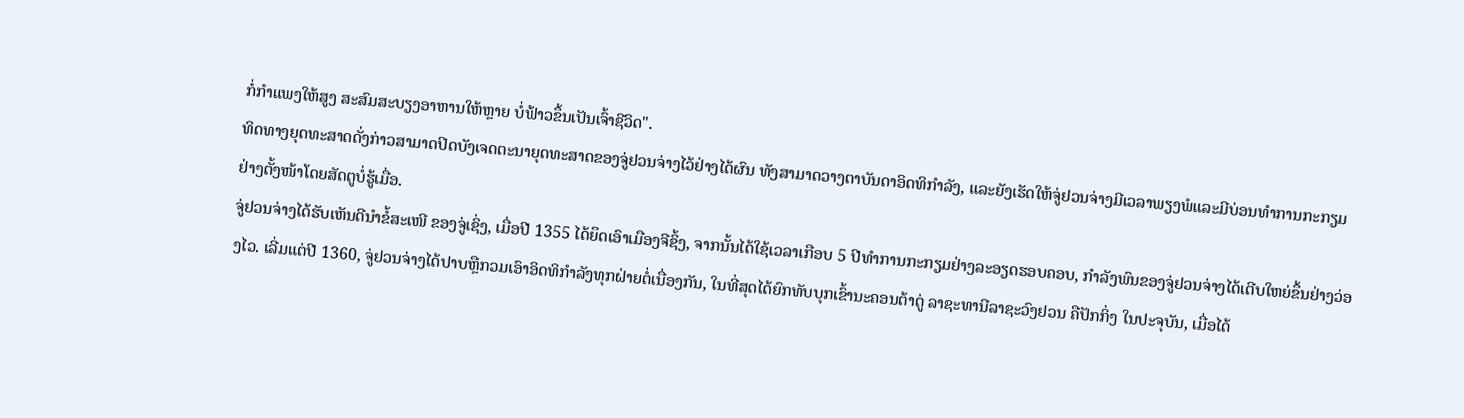ກໍ່ກຳແພງໃຫ້ສູງ ສະສົມສະບຽງອາຫານໃຫ້ຫຼາຍ ບໍ່ຟ້າວຂຶ້ນເປັນເຈົ້າຊີວິດ".
ທິດທາງຍຸດທະສາດດັ່ງກ່າວສາມາດປິດບັງເຈດຕະນາຍຸດທະສາດຂອງຈູ່ຢວນຈ່າງໄວ້ຢ່າງໄດ້ຜົນ ທັງສາມາດວາງຕາບັນດາອິດທິກຳລັງ, ແລະຍັງເຮັດໃຫ້ຈູ່ຢວນຈ່າງມີເວລາພຽງພໍແລະມີບ່ອນທຳການກະກຽມຢ່າງຕັ້ງໜ້າໂດຍສັດຕູບໍ່ຮູ້ເມື່ອ.
ຈູ່ຢວນຈ່າງໄດ້ຮັບເຫັນດີນຳຂໍ້ສະເໜີ ຂອງຈູ່ເຊິ່ງ, ເມື່ອປີ 1355 ໄດ້ຍຶດເອົາເມືອງຈີຊິ້ງ, ຈາກນັ້ນໄດ້ໃຊ້ເວລາເກືອບ 5 ປີທຳການກະກຽມຢ່າງລະອຽດຮອບຄອບ, ກຳລັງພົນຂອງຈູ່ຢວນຈ່າງໄດ້ເຕີບໃຫຍ່ຂຶ້ນຢ່າງວ່ອງໄວ. ເລີ່ມແຕ່ປີ 1360, ຈູ່ຢວນຈ່າງໄດ້ປາບຫຼືກວມເອົາອິດທິກຳລັງທຸກຝ່າຍຕໍ່ເນື່ອງກັນ, ໃນທີ່ສຸດໄດ້ຍົກທັບບຸກເຂົ້ານະຄອນຕ້າຕູ່ ລາຊະທານີລາຊະວົງຢວນ ຄືປັກກິ່ງ ໃນປະຈຸບັນ, ເມື່ອໄດ້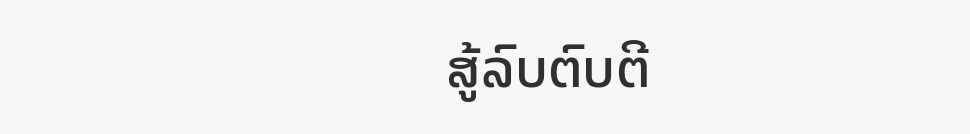ສູ້ລົບຕົບຕີ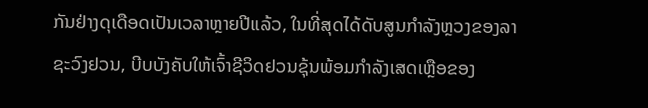ກັນຢ່າງດຸເດືອດເປັນເວລາຫຼາຍປີແລ້ວ, ໃນທີ່ສຸດໄດ້ດັບສູນກຳລັງຫຼວງຂອງລາຊະວົງຢວນ, ບີບບັງຄັບໃຫ້ເຈົ້າຊີວິດຢວນຊຸ້ນພ້ອມກຳລັງເສດເຫຼືອຂອງ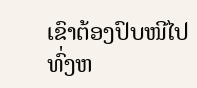ເຂົາຕ້ອງປົບໜີໄປທົ່ງຫ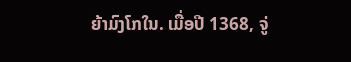ຍ້າມົງໂກໃນ. ເມື່ອປີ 1368, ຈູ່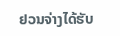ຢວນຈ່າງໄດ້ຮັບ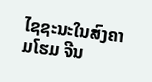ໄຊຊະນະໃນສົງຄາມໂຮມ ຈີນ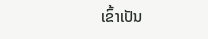ເຂົ້າເປັນ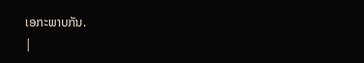ເອກະພາບກັນ.
|